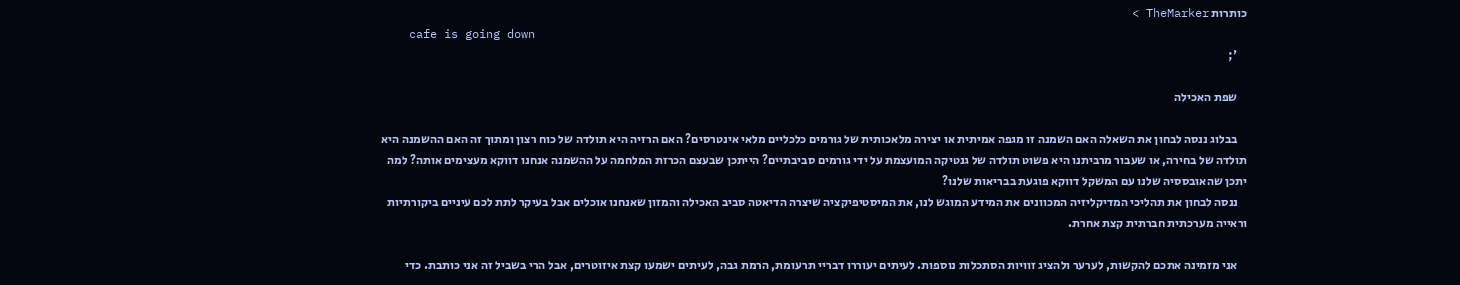כותרות TheMarker >
    cafe is going down
    ';

    שפת האכילה

    בבלוג ננסה לבחון את השאלה האם השמנה זו מגפה אמיתית או יצירה מלאכותית של גורמים כלכליים מלאי אינטרסים? האם הרזיה היא תולדה של כוח רצון ומתוך זה האם ההשמנה היא תולדה של בחירה, או שעבור מרביתנו היא פשוט תולדה של גנטיקה המועצמת על ידי גורמים סביבתיים? הייתכן שבעצם הכרזת המלחמה על ההשמנה אנחנו דווקא מעצימים אותה? למה יתכן שהאובססיה שלנו עם המשקל דווקא פוגעת בבריאות שלנו?
    ננסה לבחון את תהליכי המדיקליזיה המכוונים את המידע המוגש לנו, את המיסטיפיקציה שיצרה הדיאטה סביב האכילה והמזון שאנחנו אוכלים אבל בעיקר לתת לכם עיניים ביקורתיות וראייה מערכתית חברתית קצת אחרת.

    אני מזמינה אתכם להקשות, לערער ולהציג זוויות הסתכלות נוספות. לעיתים יעוררו דבריי תרעומת, הרמת גבה, לעיתים ישמעו קצת איזוטרים, אבל הרי בשביל זה אני כותבת. כדי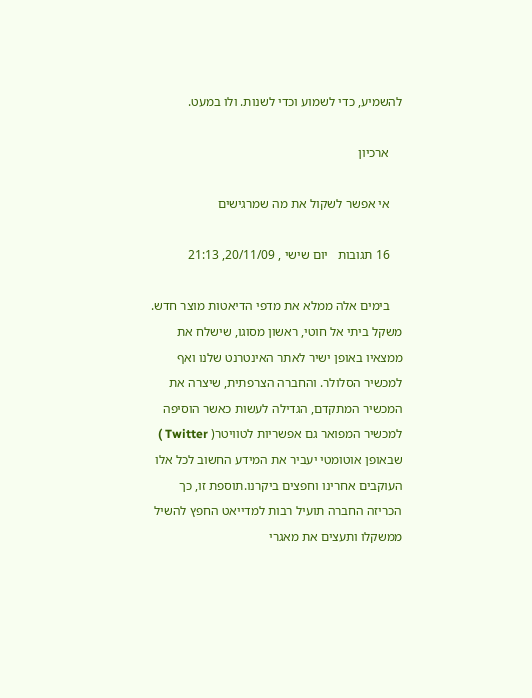להשמיע, כדי לשמוע וכדי לשנות. ולו במעט.

    ארכיון

    אי אפשר לשקול את מה שמרגישים

    16 תגובות   יום שישי , 20/11/09, 21:13

    בימים אלה ממלא את מדפי הדיאטות מוצר חדש. משקל ביתי אל חוטי, ראשון מסוגו, שישלח את ממצאיו באופן ישיר לאתר האינטרנט שלנו ואף למכשיר הסלולר. והחברה הצרפתית, שיצרה את המכשיר המתקדם, הגדילה לעשות כאשר הוסיפה למכשיר המפואר גם אפשריות לטוויטר( Twitter ) שבאופן אוטומטי יעביר את המידע החשוב לכל אלו העוקבים אחרינו וחפצים ביקרנו.תוספת זו, כך הכריזה החברה תועיל רבות למדייאט החפץ להשיל ממשקלו ותעצים את מאגרי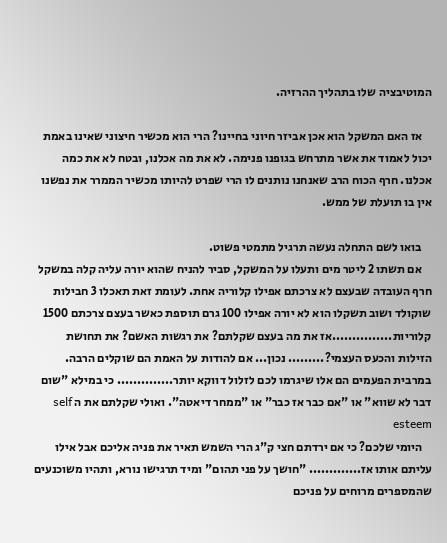המוטיבציה שלו בתהליך ההרזיה.

    אז האם המשקל הוא אכן אביזר חיוני בחיינו? הרי הוא מכשיר חיצוני שאינו באמת יכול לאמוד את אשר מתרחש בגופנו פנימה. לא את מה אכלנו, ובטח לא את כמה אכלנו. חרף הכוח הרב שאנחנו נותנים לו הרי שפרט להיותו מכשיר הממרר את נפשנו אין בו תועלת של ממש.

    בואו לשם התחלה נעשה תרגיל מתמטי פשוט.
    אם תשתו 2 ליטר מים ותעלו על המשקל, סביר להניח שהוא יורה עליה קלה במשקל חרף העובדה שבעצם לא צרכתם אפילו קלוריה אחת. לעומת זאת תאכלו 3 חבילות שוקולד ושוב תשקלו הוא לא יורה אפילו 100 גרם תוספת כאשר בעצם צרכתם 1500 קלוריות...............אז את מה בעצם שקלתם? את רגשות האשם? את תחושת הזילות והכעס העצמי?......... נכון... אם להודות על האמת הם שוקלים הרבה. במרבית הפעמים הם אלו שיגרמו לכם לזלול דווקא יותר.............. כי במילא "שום דבר לא שווא" או "אם כבר אז כבר" או "ממחר דיאטה". ואולי שקלתם את ה self esteem
    היומי שלכם? כי אם ירדתם חצי ק"ג הרי השמש תאיר את פניה אליכם אבל אילו עליתם אותו אז............. "חושך על פני תהום" ומיד תרגישו נורא, ותהיו משוכנעים שהמספרים מרוחים על פניכם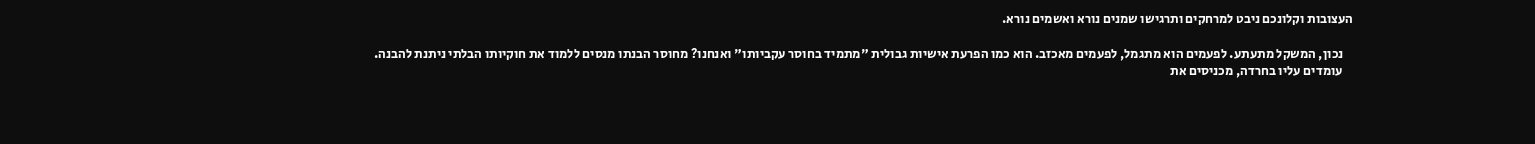העצובות וקלונכם ניבט למרחקים ותרגישו שמנים נורא ואשמים נורא.

    נכון, המשקל מתעתע. לפעמים הוא מתגמל, לפעמים מאכזב. הוא כמו הפרעת אישיות גבולית "מתמיד בחוסר עקביותו" ואנחנו? מחוסר הבנתו מנסים ללמוד את חוקיותו הבלתי ניתנת להבנה.
    עומדים עליו בחרדה, מכניסים את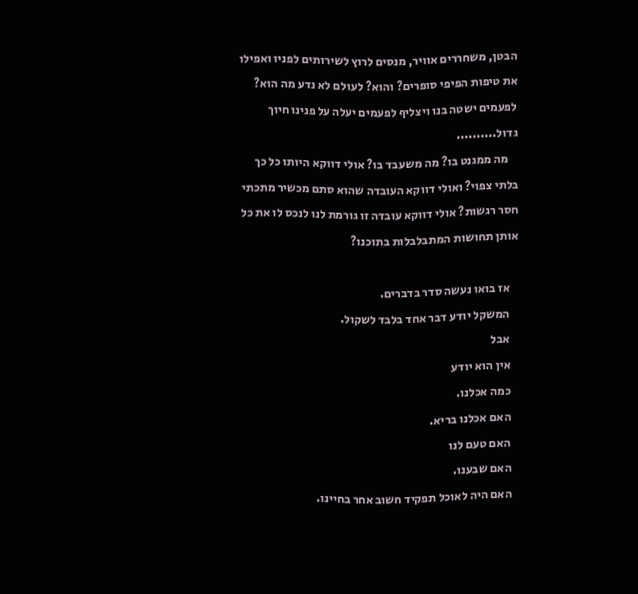הבטן, משחררים אוויר, מנסים לרוץ לשירותים לפניו ואפילו את טיפות הפיפי סופרים? והוא? לעולם לא נדע מה הוא? לפעמים ישטה בנו ויצליף לפעמים יעלה על פנינו חיוך גדול..........
    מה ממגנט בו? מה משעבד בו? אולי דווקא היותו כל כך בלתי צפוי? ואולי דווקא העובדה שהוא סתם מכשיר מתכתי חסר רגשות? אולי דווקא עובדה זו גורמת לנו לנכס לו את כל אותן תחושות המתבלבלות בתוכנו?

    אז בואו נעשה סדר בדברים.
    המשקל יודע דבר אחד בלבד לשקול.
    אבל
    אין הוא יודע
    כמה אכלנו.
    האם אכלנו בריא.
    האם טעם לנו
    האם שבענו.
    האם היה לאוכל תפקיד חשוב אחר בחיינו.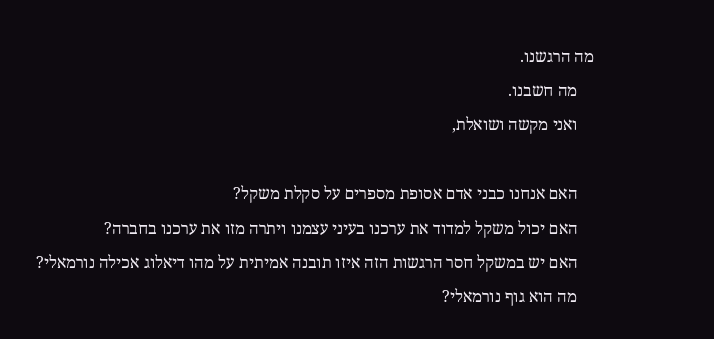מה הרגשנו.
    מה חשבנו.
    ואני מקשה ושואלת,

    האם אנחנו כבני אדם אסופת מספרים על סקלת משקל?
    האם יכול משקל למדוד את ערכנו בעיני עצמנו ויתרה מזו את ערכנו בחברה?
    האם יש במשקל חסר הרגשות הזה איזו תובנה אמיתית על מהו דיאלוג אכילה נורמאלי?
    מה הוא גוף נורמאלי?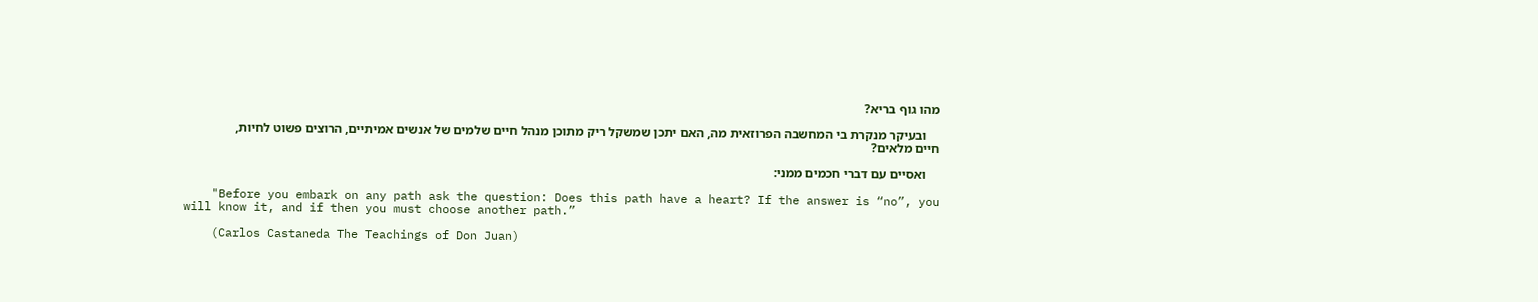מהו גוף בריא?

    ובעיקר מנקרת בי המחשבה הפרוזאית מה, האם יתכן שמשקל ריק מתוכן מנהל חיים שלמים של אנשים אמיתיים, הרוצים פשוט לחיות, חיים מלאים?

    ואסיים עם דברי חכמים ממני:

    "Before you embark on any path ask the question: Does this path have a heart? If the answer is “no”, you will know it, and if then you must choose another path.”

    (Carlos Castaneda The Teachings of Don Juan)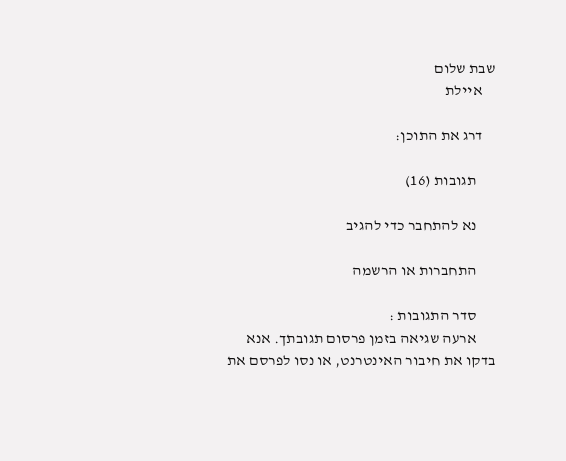שבת שלום
    איילת

    דרג את התוכן:

      תגובות (16)

      נא להתחבר כדי להגיב

      התחברות או הרשמה

      סדר התגובות :
      ארעה שגיאה בזמן פרסום תגובתך. אנא בדקו את חיבור האינטרנט, או נסו לפרסם את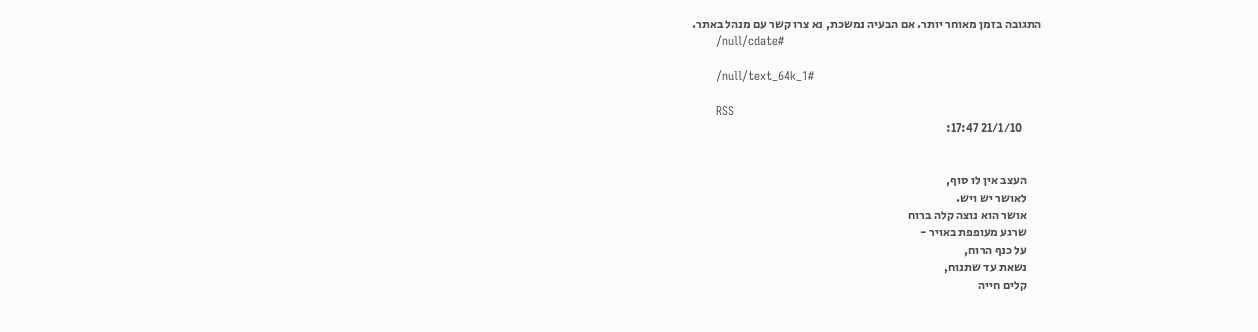התגובה בזמן מאוחר יותר. אם הבעיה נמשכת, נא צרו קשר עם מנהל באתר.
      /null/cdate#

      /null/text_64k_1#

      RSS
        21/1/10 17:47:


      העצב אין לו סוף,
      לאושר יש ויש.
      אושר הוא נוצה קלה ברוח
      שרגע מעופפת באויר -
      על כנף הרוח,
      נשאת עד שתנוח,
      קלים חייה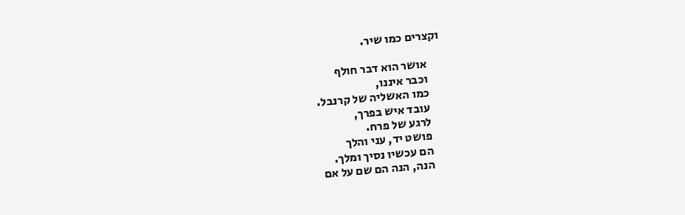וקצרים כמו שיר.

      אושר הוא דבר חולף
      וכבר איננו,
      כמו האשליה של קרנבל.
      עובד איש בפרך,
      לרגע של פרח.
      פושט יד, עני והלך
      הם עכשיו נסיך ומלך.
      הנה, הנה הם שם על אם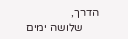הדרך,
      שלושה ימים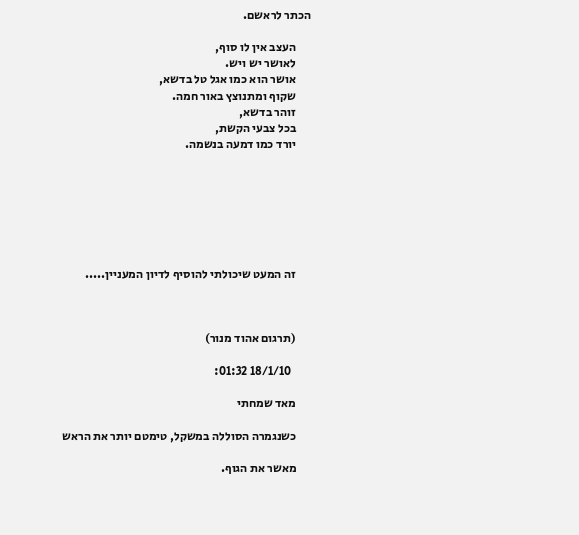הכתר לראשם.

      העצב אין לו סוף,
      לאושר יש ויש.
      אושר הוא כמו אגל טל בדשא,
      שקוף ומתנוצץ באור חמה.
      זוהר בדשא,
      בכל צבעי הקשת,
      יורד כמו דמעה בנשמה.







      זה המעט שיכולתי להוסיף לדיון המעניין.....



      (תרגום אהוד מנור)

        18/1/10 01:32:

      מאד שמחתי

      כשנגמרה הסוללה במשקל, טימטם יותר את הראש

      מאשר את הגוף.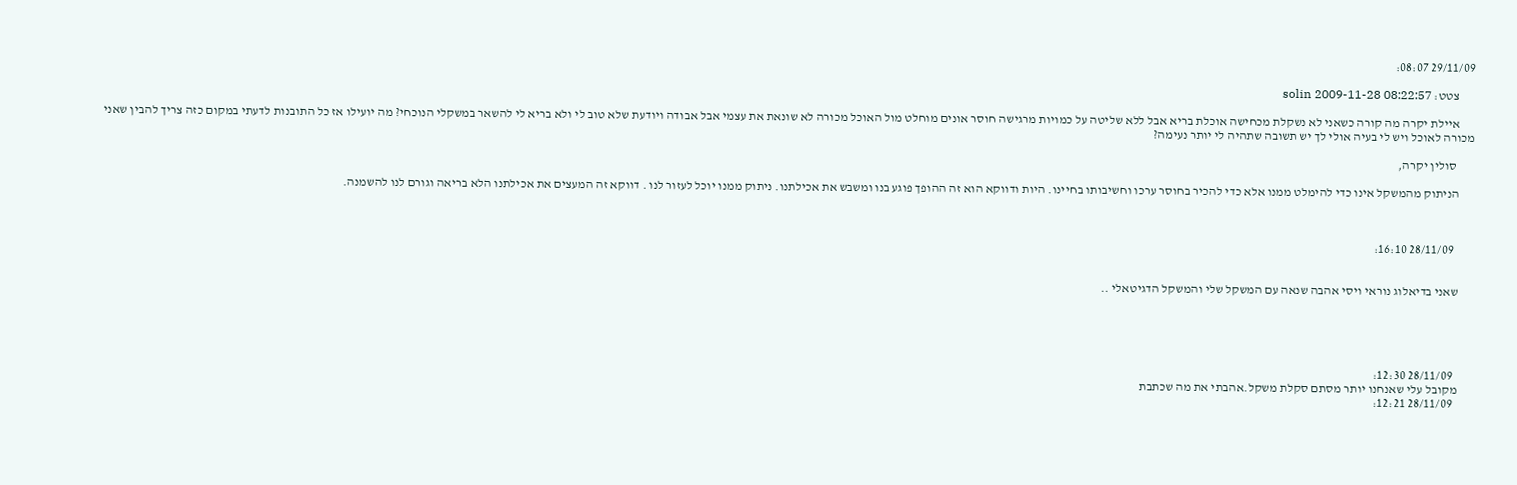29/11/09 08:07:

      צטט: solin 2009-11-28 08:22:57

      איילת יקרה מה קורה כשאני לא נשקלת מכחישה אוכלת בריא אבל ללא שליטה על כמויות מרגישה חוסר אונים מוחלט מול האוכל מכורה לא שונאת את עצמי אבל אבודה ויודעת שלא טוב לי ולא בריא לי להשאר במשקלי הנוכחי? מה יועילו אז כל התובנות לדעתי במקום כזה צריך להבין שאני מכורה לאוכל ויש לי בעיה אולי לך יש תשובה שתהיה לי יותר נעימה?

       סולין יקרה,

      הניתוק מהמשקל אינו כדי להימלט ממנו אלא כדי להכיר בחוסר ערכו וחשיבותו בחיינו. היות ודווקא הוא זה ההופך פוגע בנו ומשבש את אכילתנו. ניתוק ממנו יוכל לעזור לנו . דווקא זה המעצים את אכילתנו הלא בריאה וגורם לנו להשמנה.



        28/11/09 16:10:


      שאני בדיאלוג נוראי ויסי אהבה שנאה עם המשקל שלי והמשקל הדגיטאלי ..





        28/11/09 12:30:
      מקובל עלי שאנחנו יותר מסתם סקלת משקל.אהבתי את מה שכתבת
        28/11/09 12:21: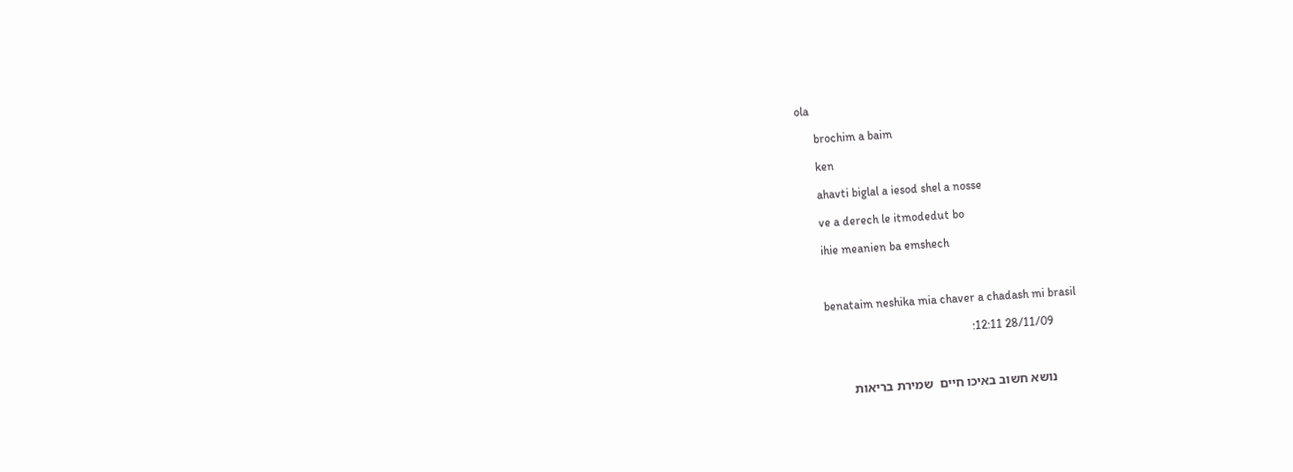ola

      brochim a baim

      ken

      ahavti biglal a iesod shel a nosse

      ve a derech le itmodedut bo

      ihie meanien ba emshech



      benataim neshika mia chaver a chadash mi brasil

        28/11/09 12:11:



       נושא חשוב באיכו חיים  שמירת בריאות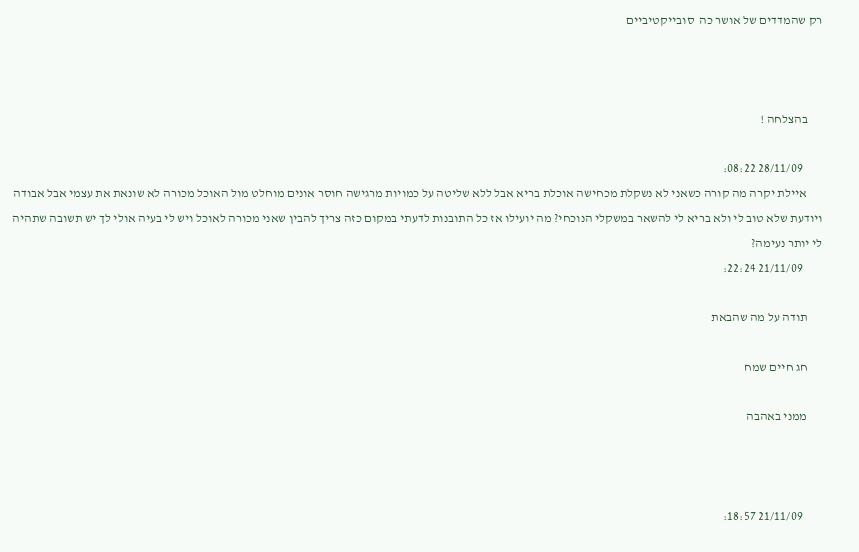רק שהמדדים של אושר כה  סובייקטיביים



      בהצלחה !

        28/11/09 08:22:
      איילת יקרה מה קורה כשאני לא נשקלת מכחישה אוכלת בריא אבל ללא שליטה על כמויות מרגישה חוסר אונים מוחלט מול האוכל מכורה לא שונאת את עצמי אבל אבודה ויודעת שלא טוב לי ולא בריא לי להשאר במשקלי הנוכחי? מה יועילו אז כל התובנות לדעתי במקום כזה צריך להבין שאני מכורה לאוכל ויש לי בעיה אולי לך יש תשובה שתהיה לי יותר נעימה?
        21/11/09 22:24:

      תודה על מה שהבאת

      חג חיים שמח

      ממני באהבה



        21/11/09 18:57: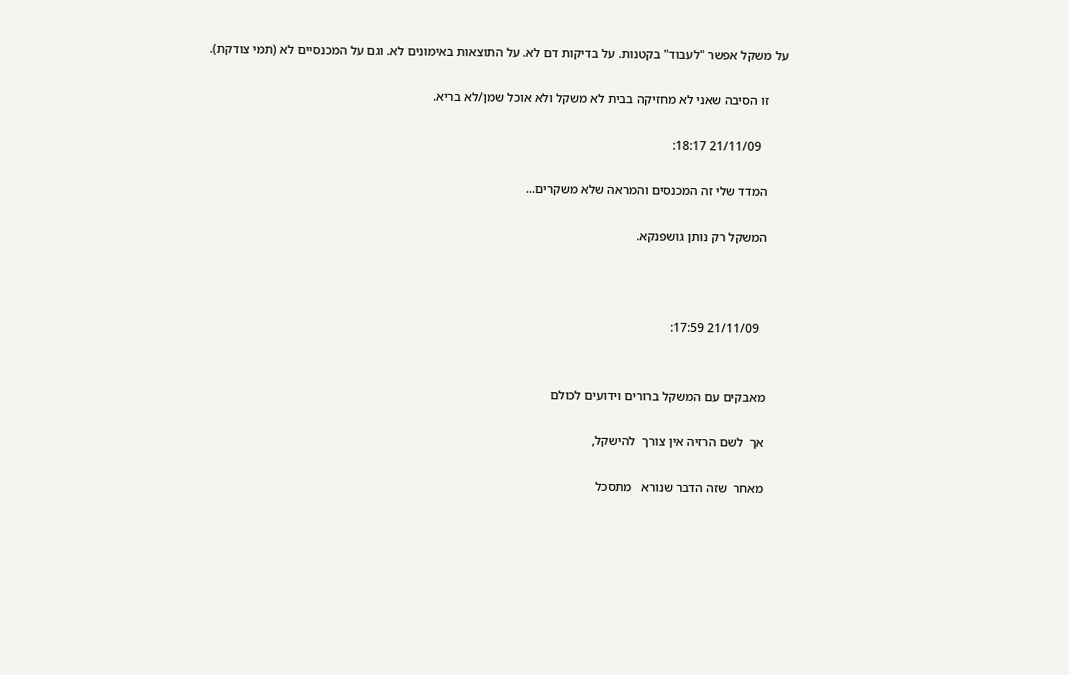על משקל אפשר "לעבוד" בקטנות. על בדיקות דם לא. על התוצאות באימונים לא. וגם על המכנסיים לא (תמי צודקת).

      זו הסיבה שאני לא מחזיקה בבית לא משקל ולא אוכל שמן/לא בריא.

        21/11/09 18:17:

      המדד שלי זה המכנסים והמראה שלא משקרים...

      המשקל רק נותן גושפנקא.



        21/11/09 17:59:


      מאבקים עם המשקל ברורים וידועים לכולם

      אך  לשם הרזיה אין צורך  להישקל,

      מאחר  שזה הדבר שנורא   מתסכל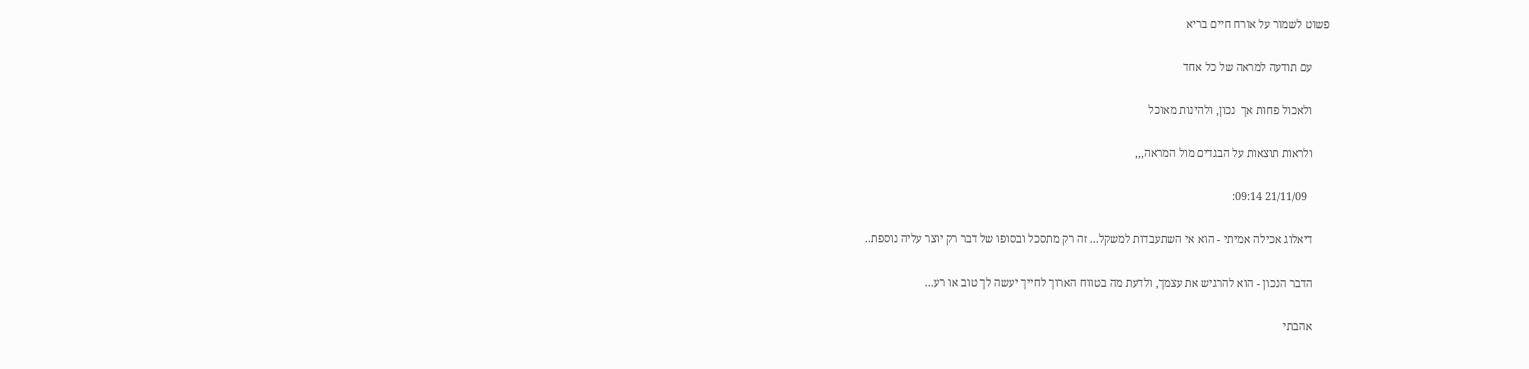פשוט לשמור על אורח חיים בריא

      עם תודעה למראה של כל אחד

      ולאכול פחות אך  נכון, ולהינות מאוכל

      ולראות תוצאות על הבגדים מול המראה,,,

        21/11/09 09:14:

      דיאלוג אכילה אמיתי - הוא אי השתעבדות למשקל... זה רק מתסכל ובסופו של דבר רק יוצר עליה נוספת..

      הדבר הנכון - הוא להרגיש את עצמך, ולדעת מה בטווח הארוך לחייך יעשה לך טוב או רע...

      אהבתי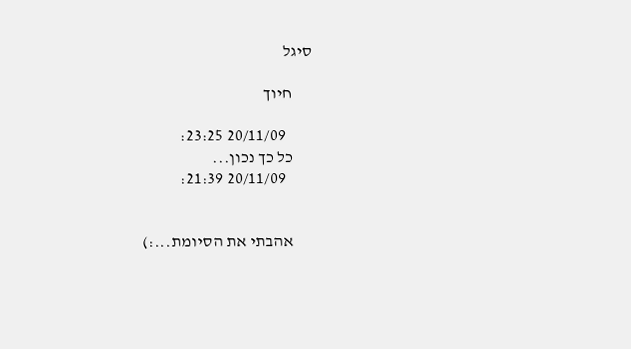סיגל

      חיוך

        20/11/09 23:25:
      כל כך נכון...
        20/11/09 21:39:


      אהבתי את הסיומת...:)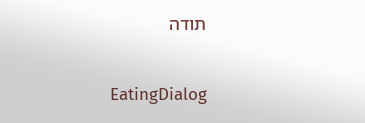תודה

      EatingDialog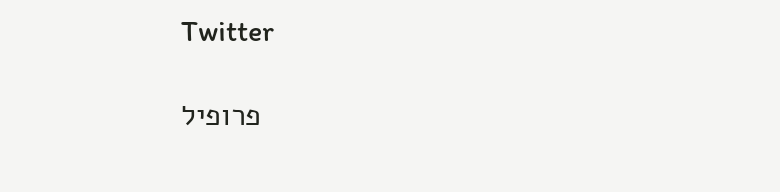Twitter

      פרופיל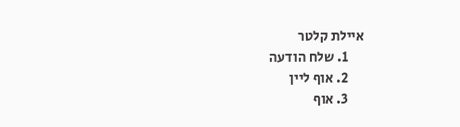איילת קלטר
      1. שלח הודעה
      2. אוף ליין
      3. אוף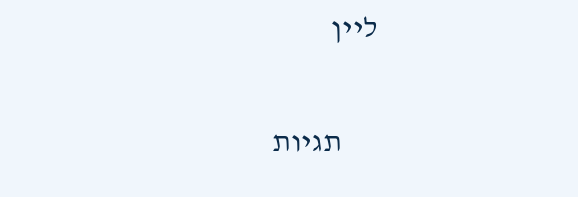ליין

      תגיות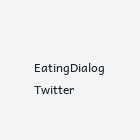EatingDialog Twitter